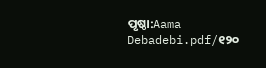ପୃଷ୍ଠା:Aama Debadebi.pdf/୧୨୦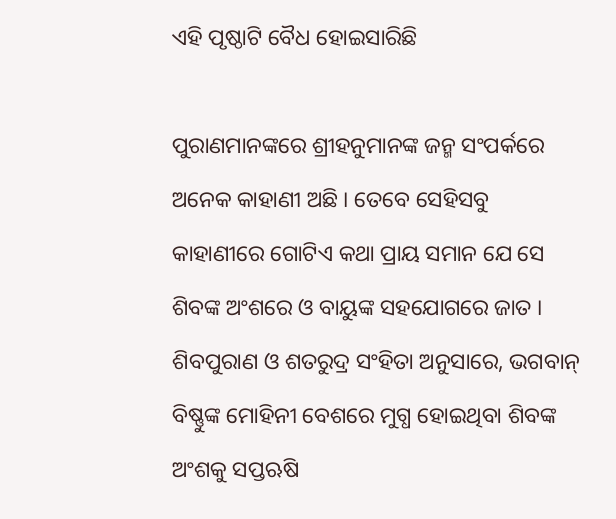ଏହି ପୃଷ୍ଠାଟି ବୈଧ ହୋଇସାରିଛି

ପୁରାଣମାନଙ୍କରେ ଶ୍ରୀହନୁମାନଙ୍କ ଜନ୍ମ ସଂପର୍କରେ ଅନେକ କାହାଣୀ ଅଛି । ତେବେ ସେହିସବୁ କାହାଣୀରେ ଗୋଟିଏ କଥା ପ୍ରାୟ ସମାନ ଯେ ସେ ଶିବଙ୍କ ଅଂଶରେ ଓ ବାୟୁଙ୍କ ସହଯୋଗରେ ଜାତ । ଶିବପୁରାଣ ଓ ଶତରୁଦ୍ର ସଂହିତା ଅନୁସାରେ, ଭଗବାନ୍ ବିଷ୍ଣୁଙ୍କ ମୋହିନୀ ବେଶରେ ମୁଗ୍ଧ ହୋଇଥିବା ଶିବଙ୍କ ଅଂଶକୁ ସପ୍ତଋଷି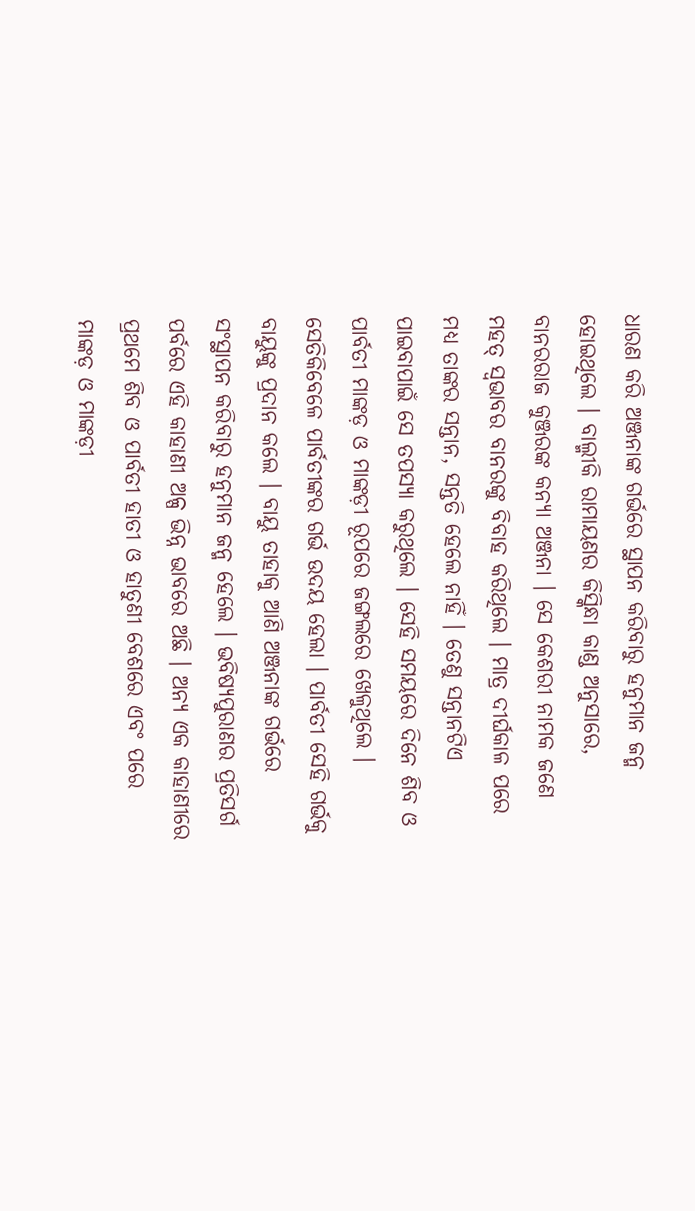ଧାରଣ କରି ଅଞ୍ଜନାଙ୍କ ଗର୍ଭରେ ସ୍ଥାପନ କରିବାରୁ ହନୁମାନ ଜନ୍ମ ହୋଇଥିଲେ । ବାଲ୍ମୀକି ରାମାୟଣର କିସ୍କିନ୍ଧା କାଣ୍ଡ ଅନୁସାରେ, ବାନରରାଜ କୁଞ୍ଜରଙ୍କ କନ୍ୟା ଅଞ୍ଜନା । ସେ କେଶରୀ ନାମକ ଜଣେ ମହତ୍ ସ୍ୱଭାବର ବାନରଙ୍କୁ ବିବାହ କରିଥିଲେ । ମାତ୍ର ଦୀର୍ଘକାଳ ପରେ ମଧ୍ୟ ତାଙ୍କର ସନ୍ତାନ, ସନ୍ତତି ହେଲେ ନାହିଁ । ତେଣୁ ସନ୍ତାନଟିଏ ପାଇବାପାଇଁ ସେ ତପସ୍ୟା କରୁଥିଲେ । ସେହି ସମୟରେ ଦିନେ ଶିବ ଓ ପାର୍ବତୀ ମାଙ୍କଡ଼ ଓ ମାଙ୍କଡ଼ୀ ରୂପରେ ଜଙ୍ଗଲରେ ଖେଳୁଥିଲେ । ସେତିକିବେଳେ ପାର୍ବତୀଙ୍କର ଗର୍ଭ ଉଦୟ ହେଲା । ପାର୍ବତୀ ସେହି ଗର୍ଭକୁ ବାୟୁଙ୍କୁ ପ୍ରଦାନ କଲେ । ବାୟୁ ତାହାକୁ ଆଣି ଅଞ୍ଜନାଙ୍କ ଗର୍ଭରେ ସଂସ୍ଥାପନ କରିବାରୁ ହନୁମାନ ଜନ୍ମ ହେଲେ । ଭବିଷ୍ୟପୁରାଣର ପ୍ରତିସର୍ଗ ପର୍ବରେ ଏହି କାହାଣୀ ଅଳ୍ପ ଭିନ୍ନ ଭାବରେ ଅଛି । ଅନ୍ୟ ଏକ କାହାଣୀରେ ପ୍ରଥମେ ଶିବ ଓ ପାର୍ବତୀ ହାତୀ ଓ ହାତୁଣୀ ବେଶରେ ଏବଂ ପରେ ମାଙ୍କଡ଼ ଓ ମାଙ୍କଡ଼ୀ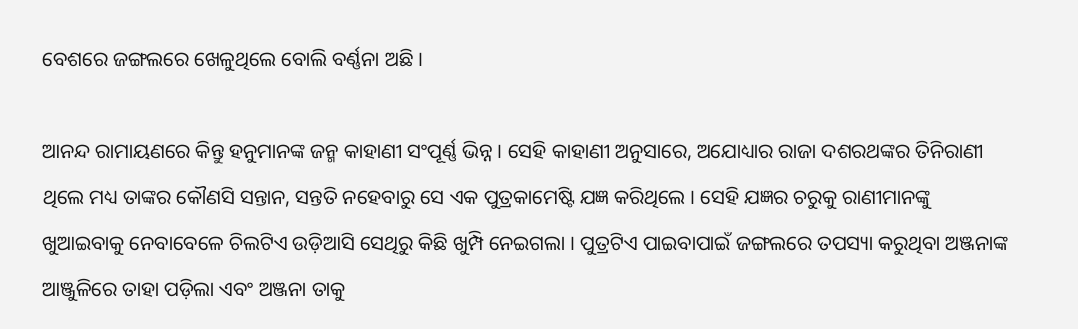ବେଶରେ ଜଙ୍ଗଲରେ ଖେଳୁଥିଲେ ବୋଲି ବର୍ଣ୍ଣନା ଅଛି ।

ଆନନ୍ଦ ରାମାୟଣରେ କିନ୍ତୁ ହନୁମାନଙ୍କ ଜନ୍ମ କାହାଣୀ ସଂପୂର୍ଣ୍ଣ ଭିନ୍ନ । ସେହି କାହାଣୀ ଅନୁସାରେ, ଅଯୋଧ୍ୟାର ରାଜା ଦଶରଥଙ୍କର ତିନିରାଣୀ ଥିଲେ ମଧ୍ୟ ତାଙ୍କର କୌଣସି ସନ୍ତାନ, ସନ୍ତତି ନହେବାରୁ ସେ ଏକ ପୁତ୍ରକାମେଷ୍ଟି ଯଜ୍ଞ କରିଥିଲେ । ସେହି ଯଜ୍ଞର ଚରୁକୁ ରାଣୀମାନଙ୍କୁ ଖୁଆଇବାକୁ ନେବାବେଳେ ଚିଲଟିଏ ଉଡ଼ିଆସି ସେଥିରୁ କିଛି ଖୁମ୍ପି ନେଇଗଲା । ପୁତ୍ରଟିଏ ପାଇବାପାଇଁ ଜଙ୍ଗଲରେ ତପସ୍ୟା କରୁଥିବା ଅଞ୍ଜନାଙ୍କ ଆଞ୍ଜୁଳିରେ ତାହା ପଡ଼ିଲା ଏବଂ ଅଞ୍ଜନା ତାକୁ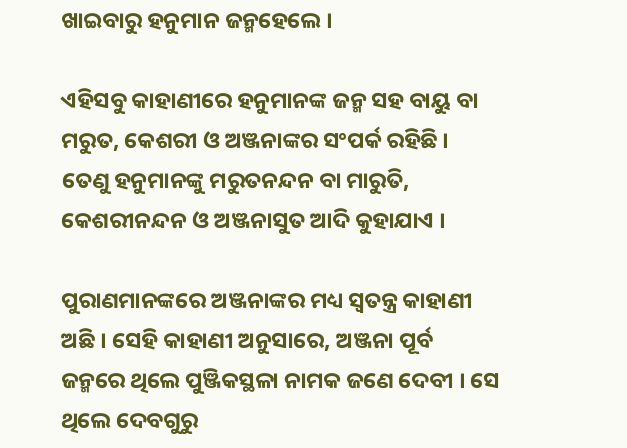ଖାଇବାରୁ ହନୁମାନ ଜନ୍ମହେଲେ ।

ଏହିସବୁ କାହାଣୀରେ ହନୁମାନଙ୍କ ଜନ୍ମ ସହ ବାୟୁ ବା ମରୁତ, କେଶରୀ ଓ ଅଞ୍ଜନାଙ୍କର ସଂପର୍କ ରହିଛି । ତେଣୁ ହନୁମାନଙ୍କୁ ମରୁତନନ୍ଦନ ବା ମାରୁତି, କେଶରୀନନ୍ଦନ ଓ ଅଞ୍ଜନାସୁତ ଆଦି କୁହାଯାଏ ।

ପୁରାଣମାନଙ୍କରେ ଅଞ୍ଜନାଙ୍କର ମଧ୍ୟ ସ୍ୱତନ୍ତ୍ର କାହାଣୀ ଅଛି । ସେହି କାହାଣୀ ଅନୁସାରେ, ଅଞ୍ଜନା ପୂର୍ବ ଜନ୍ମରେ ଥିଲେ ପୁଞ୍ଜିକସ୍ଥଳା ନାମକ ଜଣେ ଦେବୀ । ସେ ଥିଲେ ଦେବଗୁରୁ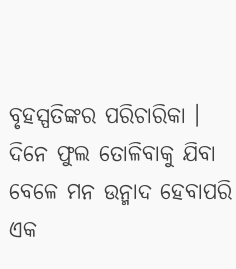ବୃହସ୍ପତିଙ୍କର ପରିଚାରିକା । ଦିନେ ଫୁଲ ତୋଳିବାକୁ ଯିବା ବେଳେ ମନ ଉନ୍ମାଦ ହେବାପରି ଏକ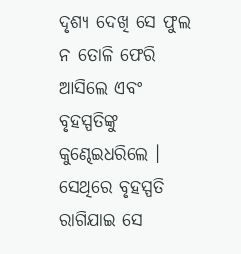ଦୃଶ୍ୟ ଦେଖି ସେ ଫୁଲ ନ ତୋଳି ଫେରି ଆସିଲେ ଏବଂ ବୃହସ୍ପତିଙ୍କୁ କୁଣ୍ଢେଇଧରିଲେ । ସେଥିରେ ବୃହସ୍ପତି ରାଗିଯାଇ ସେ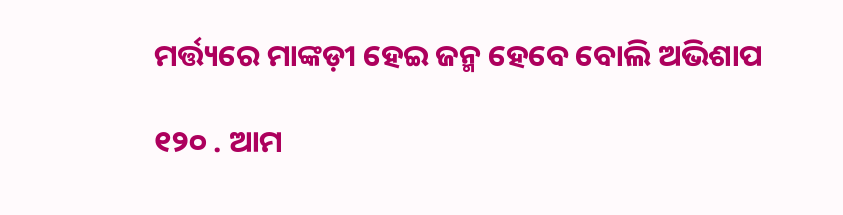ମର୍ତ୍ତ୍ୟରେ ମାଙ୍କଡ଼ୀ ହେଇ ଜନ୍ମ ହେବେ ବୋଲି ଅଭିଶାପ

୧୨୦ . ଆମ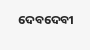ଦେବଦେବୀ